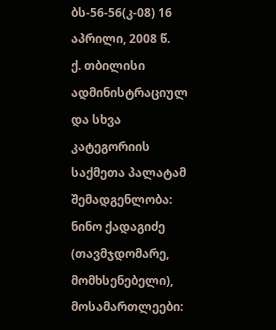ბს-56-56(კ-08) 16 აპრილი, 2008 წ.
ქ. თბილისი
ადმინისტრაციულ და სხვა კატეგორიის საქმეთა პალატამ
შემადგენლობა:
ნინო ქადაგიძე (თავმჯდომარე, მომხსენებელი),
მოსამართლეები: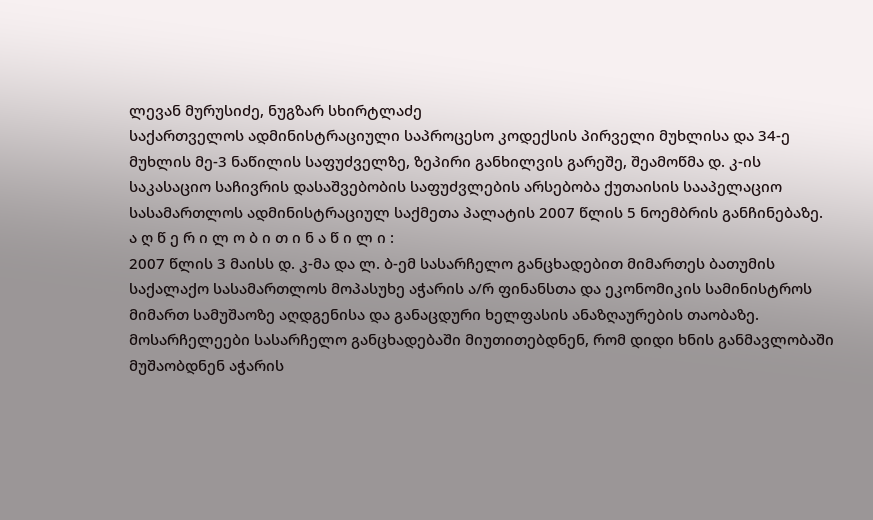ლევან მურუსიძე, ნუგზარ სხირტლაძე
საქართველოს ადმინისტრაციული საპროცესო კოდექსის პირველი მუხლისა და 34-ე მუხლის მე-3 ნაწილის საფუძველზე, ზეპირი განხილვის გარეშე, შეამოწმა დ. კ-ის საკასაციო საჩივრის დასაშვებობის საფუძვლების არსებობა ქუთაისის სააპელაციო სასამართლოს ადმინისტრაციულ საქმეთა პალატის 2007 წლის 5 ნოემბრის განჩინებაზე.
ა ღ წ ე რ ი ლ ო ბ ი თ ი ნ ა წ ი ლ ი :
2007 წლის 3 მაისს დ. კ-მა და ლ. ბ-ემ სასარჩელო განცხადებით მიმართეს ბათუმის საქალაქო სასამართლოს მოპასუხე აჭარის ა/რ ფინანსთა და ეკონომიკის სამინისტროს მიმართ სამუშაოზე აღდგენისა და განაცდური ხელფასის ანაზღაურების თაობაზე.
მოსარჩელეები სასარჩელო განცხადებაში მიუთითებდნენ, რომ დიდი ხნის განმავლობაში მუშაობდნენ აჭარის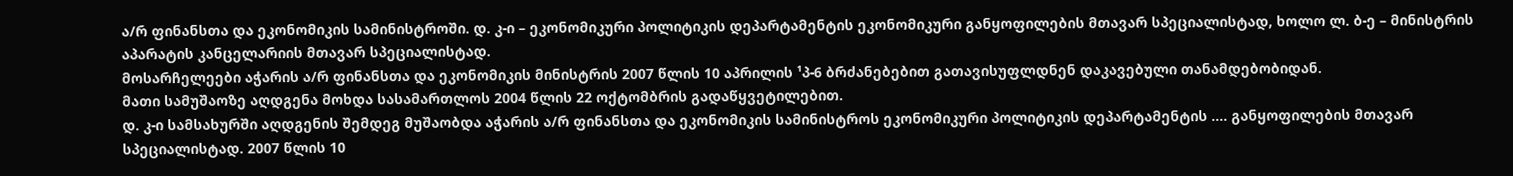ა/რ ფინანსთა და ეკონომიკის სამინისტროში. დ. კ-ი – ეკონომიკური პოლიტიკის დეპარტამენტის ეკონომიკური განყოფილების მთავარ სპეციალისტად, ხოლო ლ. ბ-ე – მინისტრის აპარატის კანცელარიის მთავარ სპეციალისტად.
მოსარჩელეები აჭარის ა/რ ფინანსთა და ეკონომიკის მინისტრის 2007 წლის 10 აპრილის ¹პ-6 ბრძანებებით გათავისუფლდნენ დაკავებული თანამდებობიდან.
მათი სამუშაოზე აღდგენა მოხდა სასამართლოს 2004 წლის 22 ოქტომბრის გადაწყვეტილებით.
დ. კ-ი სამსახურში აღდგენის შემდეგ მუშაობდა აჭარის ა/რ ფინანსთა და ეკონომიკის სამინისტროს ეკონომიკური პოლიტიკის დეპარტამენტის .... განყოფილების მთავარ სპეციალისტად. 2007 წლის 10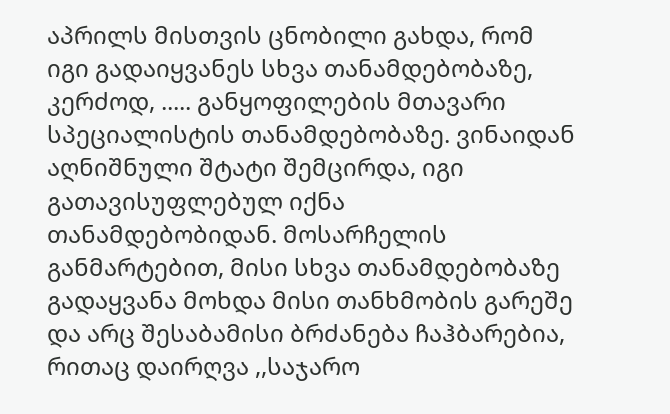აპრილს მისთვის ცნობილი გახდა, რომ იგი გადაიყვანეს სხვა თანამდებობაზე, კერძოდ, ..... განყოფილების მთავარი სპეციალისტის თანამდებობაზე. ვინაიდან აღნიშნული შტატი შემცირდა, იგი გათავისუფლებულ იქნა თანამდებობიდან. მოსარჩელის განმარტებით, მისი სხვა თანამდებობაზე გადაყვანა მოხდა მისი თანხმობის გარეშე და არც შესაბამისი ბრძანება ჩაჰბარებია, რითაც დაირღვა ,,საჯარო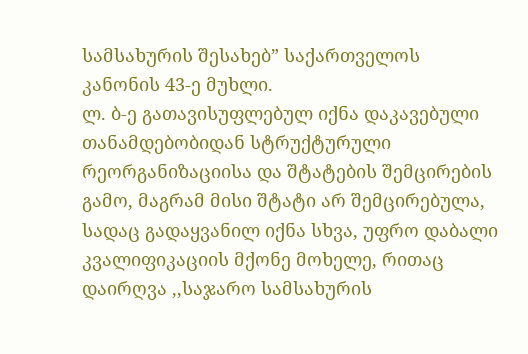სამსახურის შესახებ” საქართველოს კანონის 43-ე მუხლი.
ლ. ბ-ე გათავისუფლებულ იქნა დაკავებული თანამდებობიდან სტრუქტურული რეორგანიზაციისა და შტატების შემცირების გამო, მაგრამ მისი შტატი არ შემცირებულა, სადაც გადაყვანილ იქნა სხვა, უფრო დაბალი კვალიფიკაციის მქონე მოხელე, რითაც დაირღვა ,,საჯარო სამსახურის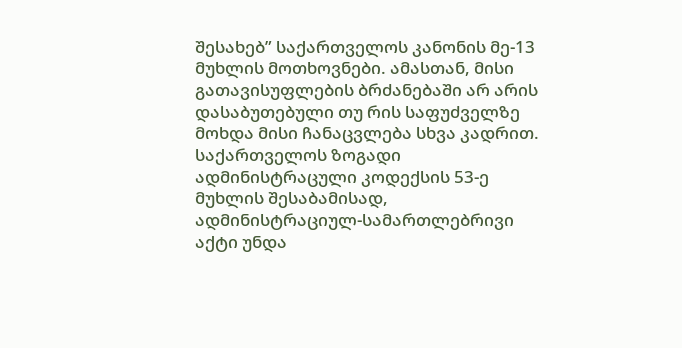შესახებ” საქართველოს კანონის მე-13 მუხლის მოთხოვნები. ამასთან, მისი გათავისუფლების ბრძანებაში არ არის დასაბუთებული თუ რის საფუძველზე მოხდა მისი ჩანაცვლება სხვა კადრით.
საქართველოს ზოგადი ადმინისტრაცული კოდექსის 53-ე მუხლის შესაბამისად, ადმინისტრაციულ-სამართლებრივი აქტი უნდა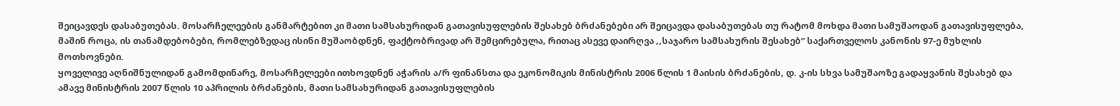შეიცავდეს დასაბუთებას. მოსარჩელეების განმარტებით კი მათი სამსახურიდან გათავისუფლების შესახებ ბრძანებები არ შეიცავდა დასაბუთებას თუ რატომ მოხდა მათი სამუშაოდან გათავისუფლება, მაშინ როცა, ის თანამდებობები, რომლებზედაც ისინი მუშაობდნენ, ფაქტობრივად არ შემცირებულა, რითაც ასევე დაირღვა ,,საჯარო სამსახურის შესახებ” საქართველოს კანონის 97-ე მუხლის მოთხოვნები.
ყოველივე აღნიშნულიდან გამომდინარე, მოსარჩელეები ითხოვდნენ აჭარის ა/რ ფინანსთა და ეკონომიკის მინისტრის 2006 წლის 1 მაისის ბრძანების, დ. კ-ის სხვა სამუშაოზე გადაყვანის შესახებ და ამავე მინისტრის 2007 წლის 10 აპრილის ბრძანების, მათი სამსახურიდან გათავისუფლების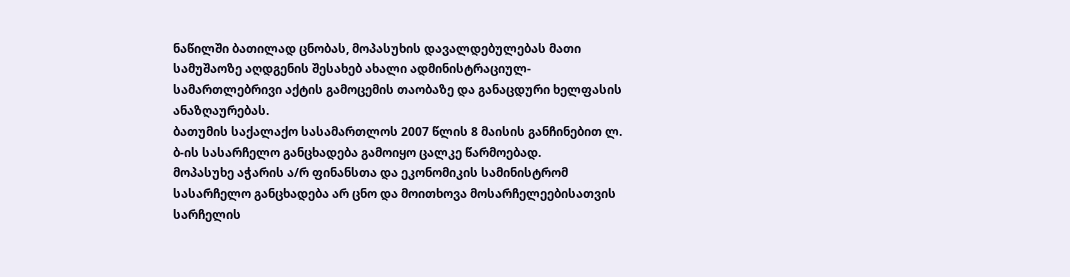ნაწილში ბათილად ცნობას, მოპასუხის დავალდებულებას მათი სამუშაოზე აღდგენის შესახებ ახალი ადმინისტრაციულ-სამართლებრივი აქტის გამოცემის თაობაზე და განაცდური ხელფასის ანაზღაურებას.
ბათუმის საქალაქო სასამართლოს 2007 წლის 8 მაისის განჩინებით ლ. ბ-ის სასარჩელო განცხადება გამოიყო ცალკე წარმოებად.
მოპასუხე აჭარის ა/რ ფინანსთა და ეკონომიკის სამინისტრომ სასარჩელო განცხადება არ ცნო და მოითხოვა მოსარჩელეებისათვის სარჩელის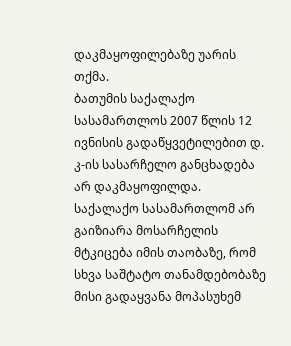დაკმაყოფილებაზე უარის თქმა.
ბათუმის საქალაქო სასამართლოს 2007 წლის 12 ივნისის გადაწყვეტილებით დ. კ-ის სასარჩელო განცხადება არ დაკმაყოფილდა.
საქალაქო სასამართლომ არ გაიზიარა მოსარჩელის მტკიცება იმის თაობაზე, რომ სხვა საშტატო თანამდებობაზე მისი გადაყვანა მოპასუხემ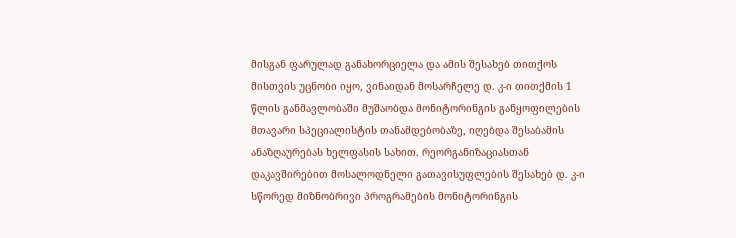მისგან ფარულად განახორციელა და ამის შესახებ თითქოს მისთვის უცნობი იყო, ვინაიდან მოსარჩელე დ. კ-ი თითქმის 1 წლის განმავლობაში მუშაობდა მონიტორინგის განყოფილების მთავარი სპეციალისტის თანამდებობაზე, იღებდა შესაბამის ანაზღაურებას ხელფასის სახით. რეორგანიზაციასთან დაკავშირებით მოსალოდნელი გათავისუფლების შესახებ დ. კ-ი სწორედ მიზნობრივი პროგრამების მონიტორინგის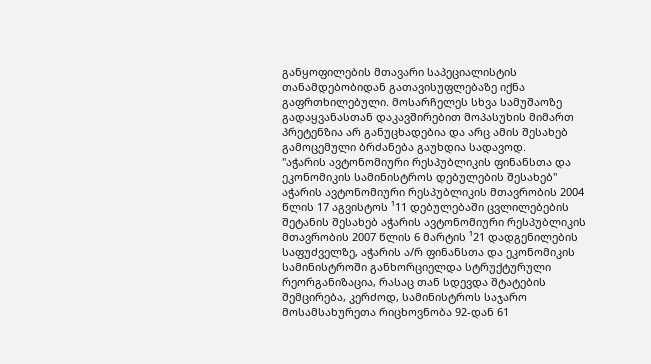განყოფილების მთავარი საპეციალისტის თანამდებობიდან გათავისუფლებაზე იქნა გაფრთხილებული. მოსარჩელეს სხვა სამუშაოზე გადაყვანასთან დაკავშირებით მოპასუხის მიმართ პრეტენზია არ განუცხადებია და არც ამის შესახებ გამოცემული ბრძანება გაუხდია სადავოდ.
"აჭარის ავტონომიური რესპუბლიკის ფინანსთა და ეკონომიკის სამინისტროს დებულების შესახებ" აჭარის ავტონომიური რესპუბლიკის მთავრობის 2004 წლის 17 აგვისტოს ¹11 დებულებაში ცვლილებების შეტანის შესახებ აჭარის ავტონომიური რესპუბლიკის მთავრობის 2007 წლის 6 მარტის ¹21 დადგენილების საფუძველზე, აჭარის ა/რ ფინანსთა და ეკონომიკის სამინისტროში განხორციელდა სტრუქტურული რეორგანიზაცია, რასაც თან სდევდა შტატების შემცირება, კერძოდ, სამინისტროს საჯარო მოსამსახურეთა რიცხოვნობა 92-დან 61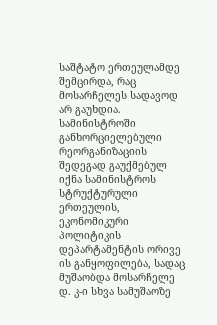საშტატო ერთეულამდე შემცირდა, რაც მოსარჩელეს სადავოდ არ გაუხდია.
სამინისტროში განხორციელებული რეორგანიზაციის შედეგად გაუქმებულ იქნა სამინისტროს სტრუქტურული ერთეულის, ეკონომიკური პოლიტიკის დეპარტამენტის ორივე ის განყოფილება, სადაც მუშაობდა მოსარჩელე დ. კ-ი სხვა სამუშაოზე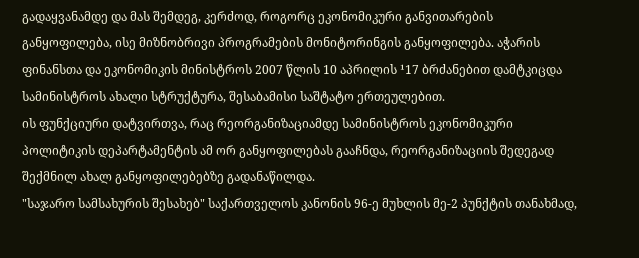გადაყვანამდე და მას შემდეგ, კერძოდ, როგორც ეკონომიკური განვითარების განყოფილება, ისე მიზნობრივი პროგრამების მონიტორინგის განყოფილება. აჭარის ფინანსთა და ეკონომიკის მინისტროს 2007 წლის 10 აპრილის ¹17 ბრძანებით დამტკიცდა სამინისტროს ახალი სტრუქტურა, შესაბამისი საშტატო ერთეულებით.
ის ფუნქციური დატვირთვა, რაც რეორგანიზაციამდე სამინისტროს ეკონომიკური პოლიტიკის დეპარტამენტის ამ ორ განყოფილებას გააჩნდა, რეორგანიზაციის შედეგად შექმნილ ახალ განყოფილებებზე გადანაწილდა.
"საჯარო სამსახურის შესახებ" საქართველოს კანონის 96-ე მუხლის მე-2 პუნქტის თანახმად,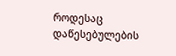როდესაც დაწესებულების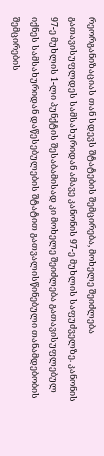რეორგანიზაციას თან სდევს შტატების შემცირება, მოხელე შეიძლება გათავისუფლდეს სამსახურიდან ამავე კანონის 97-ე მუხლის საფუძველზე. კანონის 97-ე მუხლის 1-ლი პუნქტის შესაბამისად კი მოხელე შეიძლება გათავისუფლებულ იქნეს სამსახურიდან დაწესებულების შტატით გათვალისწინებული თანამდებობის შემცირების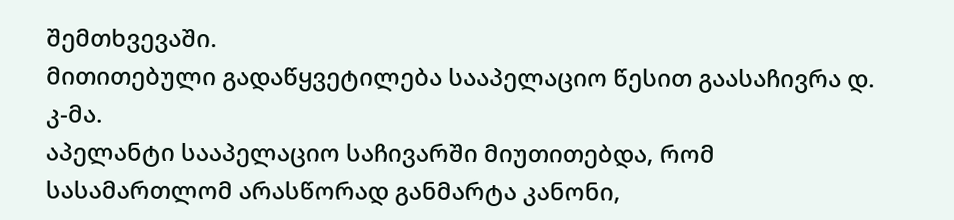შემთხვევაში.
მითითებული გადაწყვეტილება სააპელაციო წესით გაასაჩივრა დ. კ-მა.
აპელანტი სააპელაციო საჩივარში მიუთითებდა, რომ სასამართლომ არასწორად განმარტა კანონი,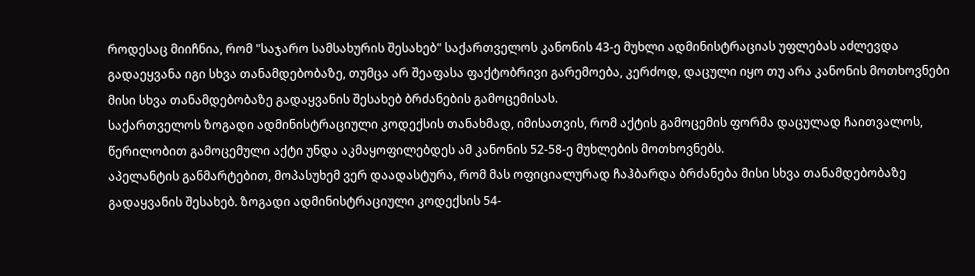როდესაც მიიჩნია, რომ "საჯარო სამსახურის შესახებ" საქართველოს კანონის 43-ე მუხლი ადმინისტრაციას უფლებას აძლევდა გადაეყვანა იგი სხვა თანამდებობაზე, თუმცა არ შეაფასა ფაქტობრივი გარემოება, კერძოდ, დაცული იყო თუ არა კანონის მოთხოვნები მისი სხვა თანამდებობაზე გადაყვანის შესახებ ბრძანების გამოცემისას.
საქართველოს ზოგადი ადმინისტრაციული კოდექსის თანახმად, იმისათვის, რომ აქტის გამოცემის ფორმა დაცულად ჩაითვალოს, წერილობით გამოცემული აქტი უნდა აკმაყოფილებდეს ამ კანონის 52-58-ე მუხლების მოთხოვნებს.
აპელანტის განმარტებით, მოპასუხემ ვერ დაადასტურა, რომ მას ოფიციალურად ჩაჰბარდა ბრძანება მისი სხვა თანამდებობაზე გადაყვანის შესახებ. ზოგადი ადმინისტრაციული კოდექსის 54-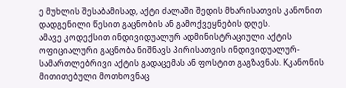ე მუხლის შესაბამისად, აქტი ძალაში შედის მხარისათვის კანონით დადგენილი წესით გაცნობის ან გამოქვეყნების დღეს.
ამავე კოდექსით ინდივიდუალურ ადმინისტრაციული აქტის ოფიციალური გაცნობა ნიშნავს პირისათვის ინდივიდუალურ-სამართლებრივი აქტის გადაცემას ან ფოსტით გაგზავნას. Kკანონის მითითებული მოთხოვნაც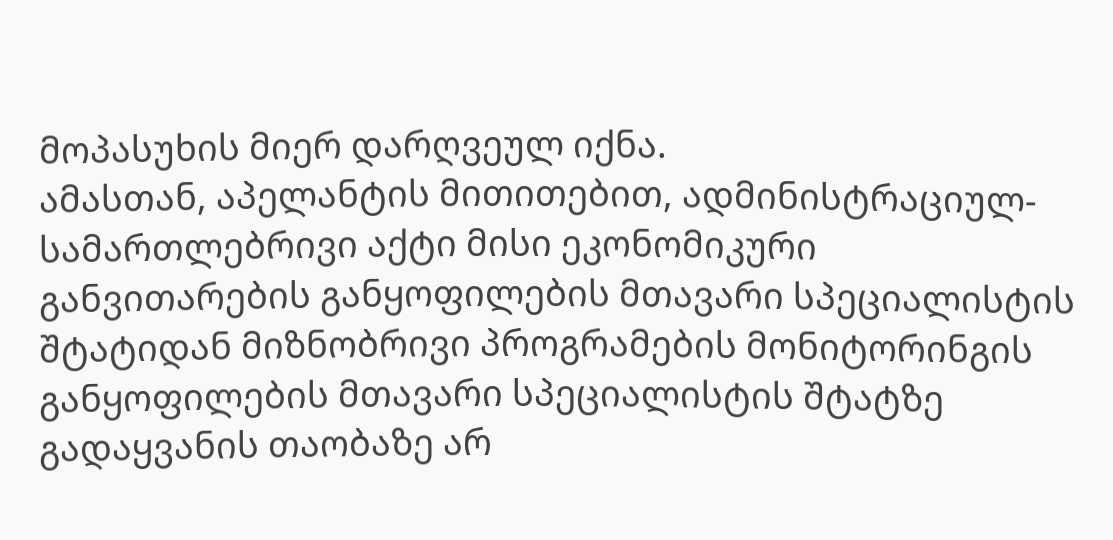მოპასუხის მიერ დარღვეულ იქნა.
ამასთან, აპელანტის მითითებით, ადმინისტრაციულ-სამართლებრივი აქტი მისი ეკონომიკური განვითარების განყოფილების მთავარი სპეციალისტის შტატიდან მიზნობრივი პროგრამების მონიტორინგის განყოფილების მთავარი სპეციალისტის შტატზე გადაყვანის თაობაზე არ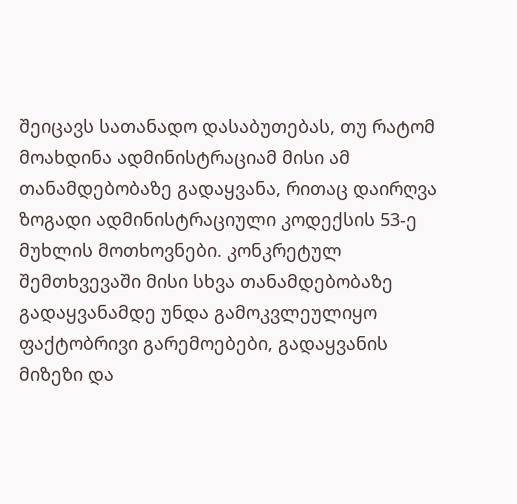შეიცავს სათანადო დასაბუთებას, თუ რატომ მოახდინა ადმინისტრაციამ მისი ამ თანამდებობაზე გადაყვანა, რითაც დაირღვა ზოგადი ადმინისტრაციული კოდექსის 53-ე მუხლის მოთხოვნები. კონკრეტულ შემთხვევაში მისი სხვა თანამდებობაზე გადაყვანამდე უნდა გამოკვლეულიყო ფაქტობრივი გარემოებები, გადაყვანის მიზეზი და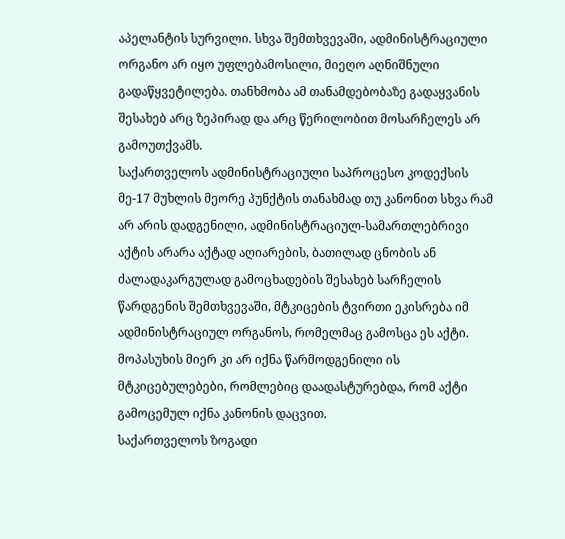აპელანტის სურვილი. სხვა შემთხვევაში, ადმინისტრაციული ორგანო არ იყო უფლებამოსილი, მიეღო აღნიშნული გადაწყვეტილება. თანხმობა ამ თანამდებობაზე გადაყვანის შესახებ არც ზეპირად და არც წერილობით მოსარჩელეს არ გამოუთქვამს.
საქართველოს ადმინისტრაციული საპროცესო კოდექსის მე-17 მუხლის მეორე პუნქტის თანახმად თუ კანონით სხვა რამ არ არის დადგენილი, ადმინისტრაციულ-სამართლებრივი აქტის არარა აქტად აღიარების, ბათილად ცნობის ან ძალადაკარგულად გამოცხადების შესახებ სარჩელის წარდგენის შემთხვევაში, მტკიცების ტვირთი ეკისრება იმ ადმინისტრაციულ ორგანოს, რომელმაც გამოსცა ეს აქტი.
მოპასუხის მიერ კი არ იქნა წარმოდგენილი ის მტკიცებულებები, რომლებიც დაადასტურებდა, რომ აქტი გამოცემულ იქნა კანონის დაცვით.
საქართველოს ზოგადი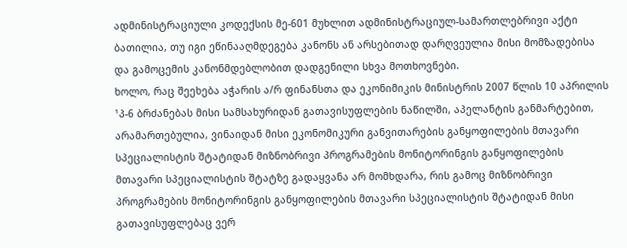ადმინისტრაციული კოდექსის მე-601 მუხლით ადმინისტრაციულ-სამართლებრივი აქტი ბათილია, თუ იგი ეწინააღმდეგება კანონს ან არსებითად დარღვეულია მისი მომზადებისა და გამოცემის კანონმდებლობით დადგენილი სხვა მოთხოვნები.
ხოლო, რაც შეეხება აჭარის ა/რ ფინანსთა და ეკონიმიკის მინისტრის 2007 წლის 10 აპრილის ¹პ-6 ბრძანებას მისი სამსახურიდან გათავისუფლების ნაწილში, აპელანტის განმარტებით, არამართებულია, ვინაიდან მისი ეკონომიკური განვითარების განყოფილების მთავარი სპეციალისტის შტატიდან მიზნობრივი პროგრამების მონიტორინგის განყოფილების მთავარი სპეციალისტის შტატზე გადაყვანა არ მომხდარა, რის გამოც მიზნობრივი პროგრამების მონიტორინგის განყოფილების მთავარი სპეციალისტის შტატიდან მისი გათავისუფლებაც ვერ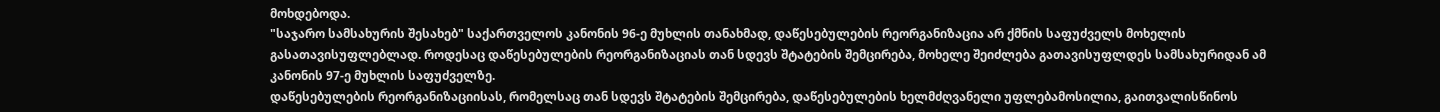მოხდებოდა.
"საჯარო სამსახურის შესახებ" საქართველოს კანონის 96-ე მუხლის თანახმად, დაწესებულების რეორგანიზაცია არ ქმნის საფუძველს მოხელის გასათავისუფლებლად. როდესაც დაწესებულების რეორგანიზაციას თან სდევს შტატების შემცირება, მოხელე შეიძლება გათავისუფლდეს სამსახურიდან ამ კანონის 97-ე მუხლის საფუძველზე.
დაწესებულების რეორგანიზაციისას, რომელსაც თან სდევს შტატების შემცირება, დაწესებულების ხელმძღვანელი უფლებამოსილია, გაითვალისწინოს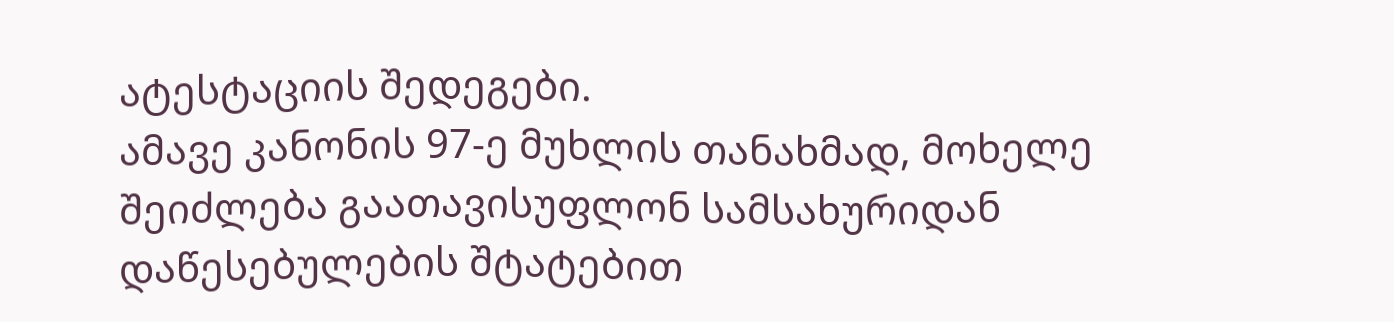ატესტაციის შედეგები.
ამავე კანონის 97-ე მუხლის თანახმად, მოხელე შეიძლება გაათავისუფლონ სამსახურიდან დაწესებულების შტატებით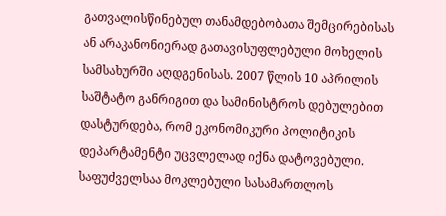გათვალისწინებულ თანამდებობათა შემცირებისას ან არაკანონიერად გათავისუფლებული მოხელის სამსახურში აღდგენისას. 2007 წლის 10 აპრილის საშტატო განრიგით და სამინისტროს დებულებით დასტურდება, რომ ეკონომიკური პოლიტიკის დეპარტამენტი უცვლელად იქნა დატოვებული.
საფუძველსაა მოკლებული სასამართლოს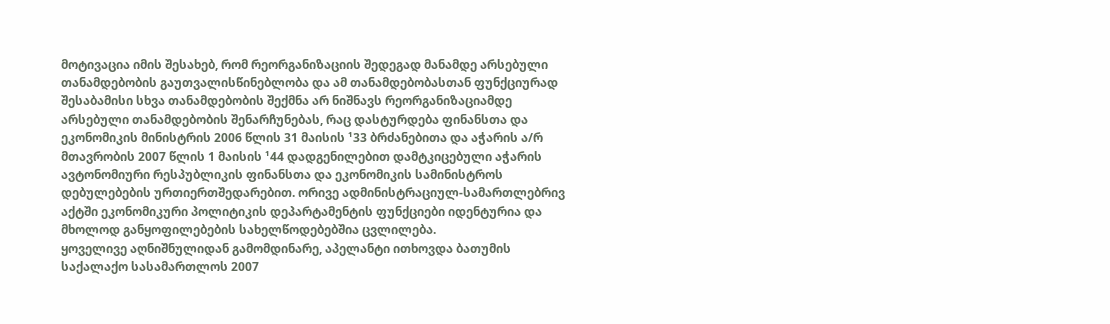მოტივაცია იმის შესახებ, რომ რეორგანიზაციის შედეგად მანამდე არსებული თანამდებობის გაუთვალისწინებლობა და ამ თანამდებობასთან ფუნქციურად შესაბამისი სხვა თანამდებობის შექმნა არ ნიშნავს რეორგანიზაციამდე არსებული თანამდებობის შენარჩუნებას, რაც დასტურდება ფინანსთა და ეკონომიკის მინისტრის 2006 წლის 31 მაისის ¹33 ბრძანებითა და აჭარის ა/რ მთავრობის 2007 წლის 1 მაისის ¹44 დადგენილებით დამტკიცებული აჭარის ავტონომიური რესპუბლიკის ფინანსთა და ეკონომიკის სამინისტროს დებულებების ურთიერთშედარებით. ორივე ადმინისტრაციულ-სამართლებრივ აქტში ეკონომიკური პოლიტიკის დეპარტამენტის ფუნქციები იდენტურია და მხოლოდ განყოფილებების სახელწოდებებშია ცვლილება.
ყოველივე აღნიშნულიდან გამომდინარე, აპელანტი ითხოვდა ბათუმის საქალაქო სასამართლოს 2007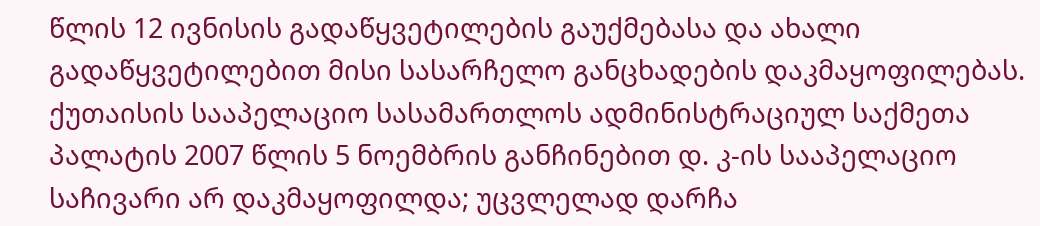წლის 12 ივნისის გადაწყვეტილების გაუქმებასა და ახალი გადაწყვეტილებით მისი სასარჩელო განცხადების დაკმაყოფილებას.
ქუთაისის სააპელაციო სასამართლოს ადმინისტრაციულ საქმეთა პალატის 2007 წლის 5 ნოემბრის განჩინებით დ. კ-ის სააპელაციო საჩივარი არ დაკმაყოფილდა; უცვლელად დარჩა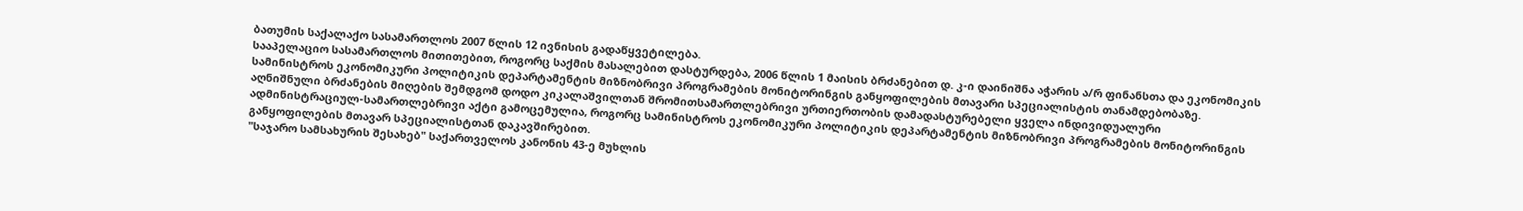ბათუმის საქალაქო სასამართლოს 2007 წლის 12 ივნისის გადაწყვეტილება.
სააპელაციო სასამართლოს მითითებით, როგორც საქმის მასალებით დასტურდება, 2006 წლის 1 მაისის ბრძანებით დ. კ-ი დაინიშნა აჭარის ა/რ ფინანსთა და ეკონომიკის სამინისტროს ეკონომიკური პოლიტიკის დეპარტამენტის მიზნობრივი პროგრამების მონიტორინგის განყოფილების მთავარი სპეციალისტის თანამდებობაზე.
აღნიშნული ბრძანების მიღების შემდგომ დოდო კიკალაშვილთან შრომითსამართლებრივი ურთიერთობის დამადასტურებელი ყველა ინდივიდუალური ადმინისტრაციულ-სამართლებრივი აქტი გამოცემულია, როგორც სამინისტროს ეკონომიკური პოლიტიკის დეპარტამენტის მიზნობრივი პროგრამების მონიტორინგის განყოფილების მთავარ სპეციალისტთან დაკავშირებით.
"საჯარო სამსახურის შესახებ" საქართველოს კანონის 43-ე მუხლის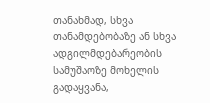თანახმად, სხვა თანამდებობაზე ან სხვა ადგილმდებარეობის სამუშაოზე მოხელის გადაყვანა,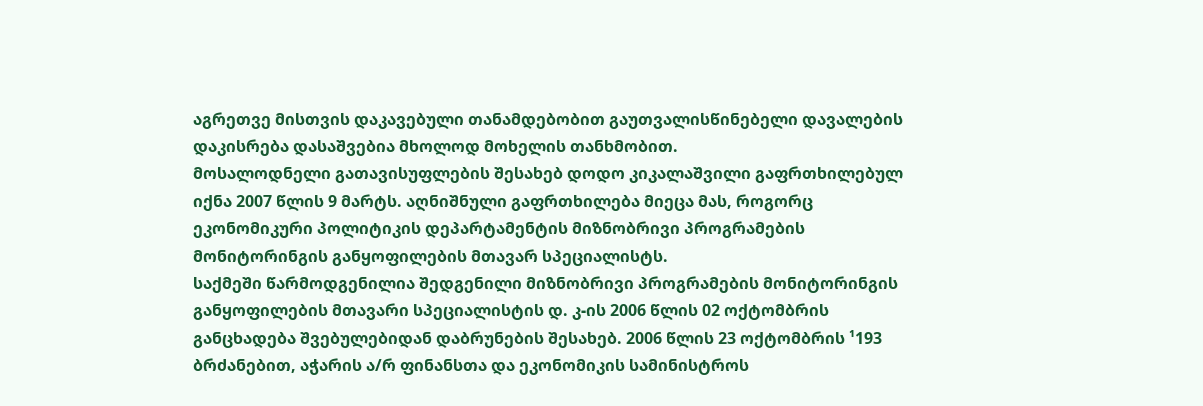აგრეთვე მისთვის დაკავებული თანამდებობით გაუთვალისწინებელი დავალების დაკისრება დასაშვებია მხოლოდ მოხელის თანხმობით.
მოსალოდნელი გათავისუფლების შესახებ დოდო კიკალაშვილი გაფრთხილებულ იქნა 2007 წლის 9 მარტს. აღნიშნული გაფრთხილება მიეცა მას, როგორც ეკონომიკური პოლიტიკის დეპარტამენტის მიზნობრივი პროგრამების მონიტორინგის განყოფილების მთავარ სპეციალისტს.
საქმეში წარმოდგენილია შედგენილი მიზნობრივი პროგრამების მონიტორინგის განყოფილების მთავარი სპეციალისტის დ. კ-ის 2006 წლის 02 ოქტომბრის განცხადება შვებულებიდან დაბრუნების შესახებ. 2006 წლის 23 ოქტომბრის ¹193 ბრძანებით, აჭარის ა/რ ფინანსთა და ეკონომიკის სამინისტროს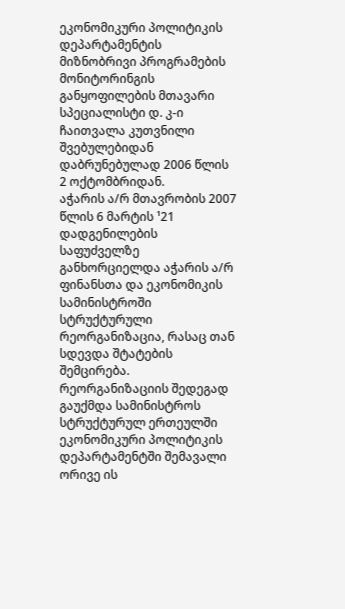ეკონომიკური პოლიტიკის დეპარტამენტის მიზნობრივი პროგრამების მონიტორინგის განყოფილების მთავარი სპეციალისტი დ. კ-ი ჩაითვალა კუთვნილი შვებულებიდან დაბრუნებულად 2006 წლის 2 ოქტომბრიდან.
აჭარის ა/რ მთავრობის 2007 წლის 6 მარტის ¹21 დადგენილების საფუძველზე განხორციელდა აჭარის ა/რ ფინანსთა და ეკონომიკის სამინისტროში სტრუქტურული რეორგანიზაცია, რასაც თან სდევდა შტატების შემცირება. რეორგანიზაციის შედეგად გაუქმდა სამინისტროს სტრუქტურულ ერთეულში ეკონომიკური პოლიტიკის დეპარტამენტში შემავალი ორივე ის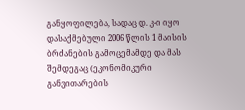განყოფილება, სადაც დ. კ-ი იყო დასაქმებული 2006 წლის 1 მაისის ბრძანების გამოცემამდე და მას შემდეგაც (ეკონომიკური განვითარების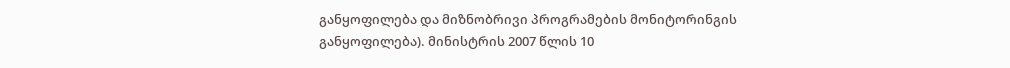განყოფილება და მიზნობრივი პროგრამების მონიტორინგის განყოფილება). მინისტრის 2007 წლის 10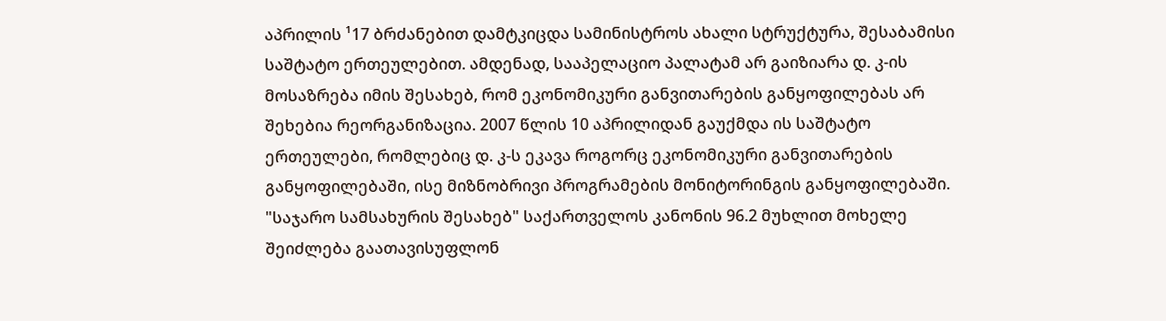აპრილის ¹17 ბრძანებით დამტკიცდა სამინისტროს ახალი სტრუქტურა, შესაბამისი საშტატო ერთეულებით. ამდენად, სააპელაციო პალატამ არ გაიზიარა დ. კ-ის მოსაზრება იმის შესახებ, რომ ეკონომიკური განვითარების განყოფილებას არ შეხებია რეორგანიზაცია. 2007 წლის 10 აპრილიდან გაუქმდა ის საშტატო ერთეულები, რომლებიც დ. კ-ს ეკავა როგორც ეკონომიკური განვითარების განყოფილებაში, ისე მიზნობრივი პროგრამების მონიტორინგის განყოფილებაში.
"საჯარო სამსახურის შესახებ" საქართველოს კანონის 96.2 მუხლით მოხელე შეიძლება გაათავისუფლონ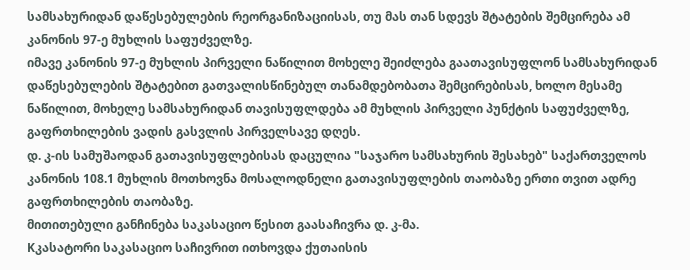სამსახურიდან დაწესებულების რეორგანიზაციისას, თუ მას თან სდევს შტატების შემცირება ამ კანონის 97-ე მუხლის საფუძველზე.
იმავე კანონის 97-ე მუხლის პირველი ნაწილით მოხელე შეიძლება გაათავისუფლონ სამსახურიდან დაწესებულების შტატებით გათვალისწინებულ თანამდებობათა შემცირებისას, ხოლო მესამე ნაწილით, მოხელე სამსახურიდან თავისუფლდება ამ მუხლის პირველი პუნქტის საფუძველზე, გაფრთხილების ვადის გასვლის პირველსავე დღეს.
დ. კ-ის სამუშაოდან გათავისუფლებისას დაცულია "საჯარო სამსახურის შესახებ" საქართველოს კანონის 108.1 მუხლის მოთხოვნა მოსალოდნელი გათავისუფლების თაობაზე ერთი თვით ადრე გაფრთხილების თაობაზე.
მითითებული განჩინება საკასაციო წესით გაასაჩივრა დ. კ-მა.
Kკასატორი საკასაციო საჩივრით ითხოვდა ქუთაისის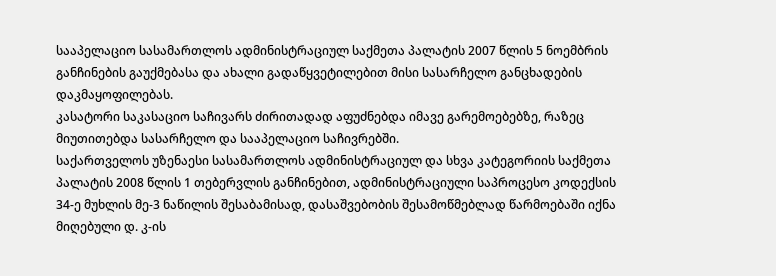სააპელაციო სასამართლოს ადმინისტრაციულ საქმეთა პალატის 2007 წლის 5 ნოემბრის განჩინების გაუქმებასა და ახალი გადაწყვეტილებით მისი სასარჩელო განცხადების დაკმაყოფილებას.
კასატორი საკასაციო საჩივარს ძირითადად აფუძნებდა იმავე გარემოებებზე, რაზეც მიუთითებდა სასარჩელო და სააპელაციო საჩივრებში.
საქართველოს უზენაესი სასამართლოს ადმინისტრაციულ და სხვა კატეგორიის საქმეთა პალატის 2008 წლის 1 თებერვლის განჩინებით, ადმინისტრაციული საპროცესო კოდექსის 34-ე მუხლის მე-3 ნაწილის შესაბამისად, დასაშვებობის შესამოწმებლად წარმოებაში იქნა მიღებული დ. კ-ის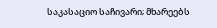საკასაციო საჩივარი; მხარეებს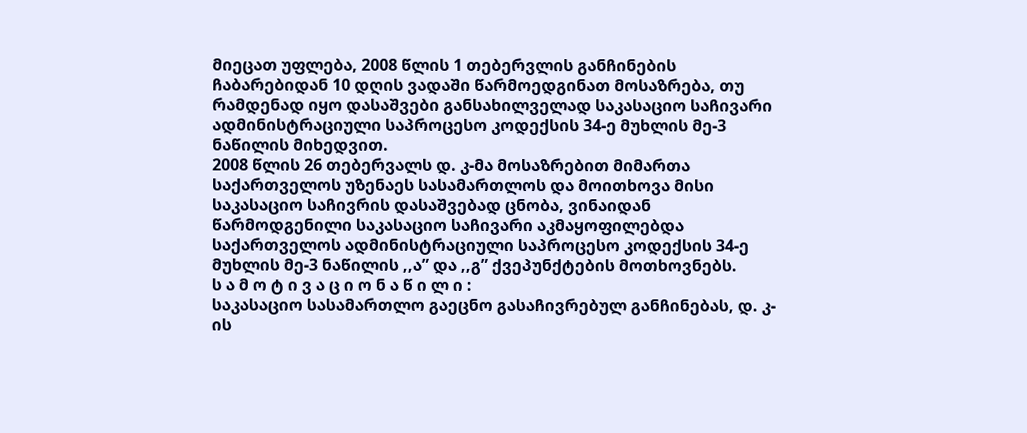მიეცათ უფლება, 2008 წლის 1 თებერვლის განჩინების ჩაბარებიდან 10 დღის ვადაში წარმოედგინათ მოსაზრება, თუ რამდენად იყო დასაშვები განსახილველად საკასაციო საჩივარი ადმინისტრაციული საპროცესო კოდექსის 34-ე მუხლის მე-3 ნაწილის მიხედვით.
2008 წლის 26 თებერვალს დ. კ-მა მოსაზრებით მიმართა საქართველოს უზენაეს სასამართლოს და მოითხოვა მისი საკასაციო საჩივრის დასაშვებად ცნობა, ვინაიდან წარმოდგენილი საკასაციო საჩივარი აკმაყოფილებდა საქართველოს ადმინისტრაციული საპროცესო კოდექსის 34-ე მუხლის მე-3 ნაწილის ,,ა” და ,,გ” ქვეპუნქტების მოთხოვნებს.
ს ა მ ო ტ ი ვ ა ც ი ო ნ ა წ ი ლ ი :
საკასაციო სასამართლო გაეცნო გასაჩივრებულ განჩინებას, დ. კ-ის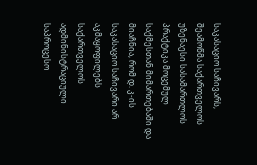საკასაციო საჩივარს, შეამოწმა საქართველოს უზენაესი სასამართლოს პრაქტიკა მოცემულ საქმესთან მიმართებაში და მიაჩნია, რომ დ. კ-ის საკასაციო საჩივარი არ აკმაყოფილებს საქართველოს ადმინისტრაციული საპროცესო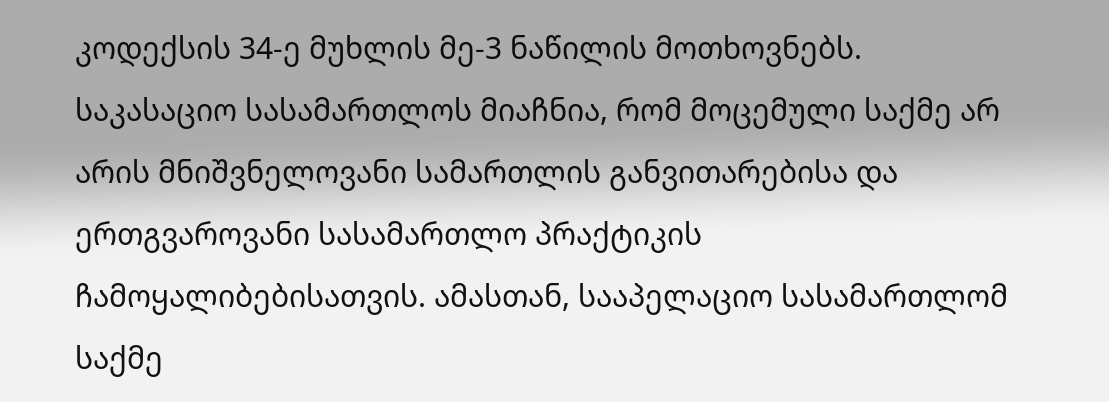კოდექსის 34-ე მუხლის მე-3 ნაწილის მოთხოვნებს.
საკასაციო სასამართლოს მიაჩნია, რომ მოცემული საქმე არ არის მნიშვნელოვანი სამართლის განვითარებისა და ერთგვაროვანი სასამართლო პრაქტიკის ჩამოყალიბებისათვის. ამასთან, სააპელაციო სასამართლომ საქმე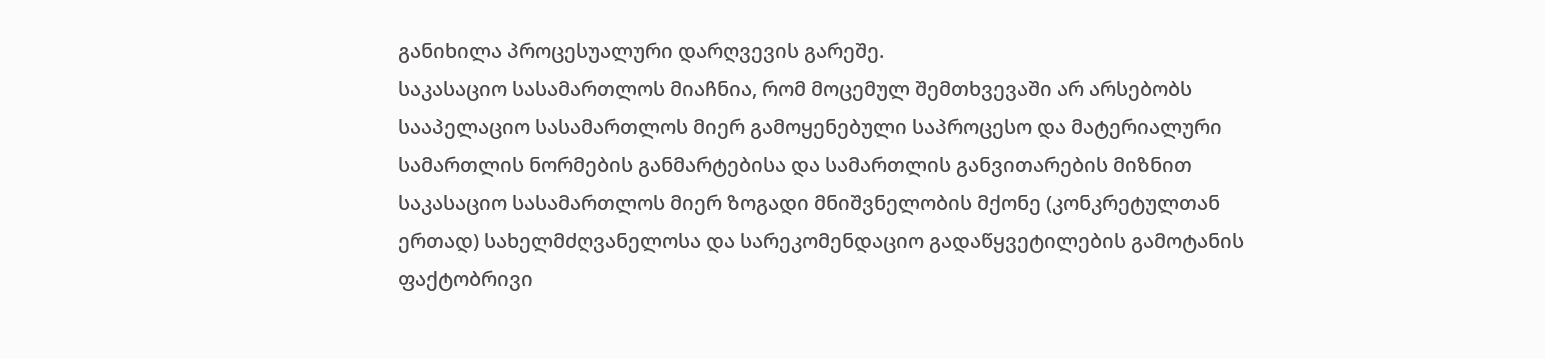განიხილა პროცესუალური დარღვევის გარეშე.
საკასაციო სასამართლოს მიაჩნია, რომ მოცემულ შემთხვევაში არ არსებობს სააპელაციო სასამართლოს მიერ გამოყენებული საპროცესო და მატერიალური სამართლის ნორმების განმარტებისა და სამართლის განვითარების მიზნით საკასაციო სასამართლოს მიერ ზოგადი მნიშვნელობის მქონე (კონკრეტულთან ერთად) სახელმძღვანელოსა და სარეკომენდაციო გადაწყვეტილების გამოტანის ფაქტობრივი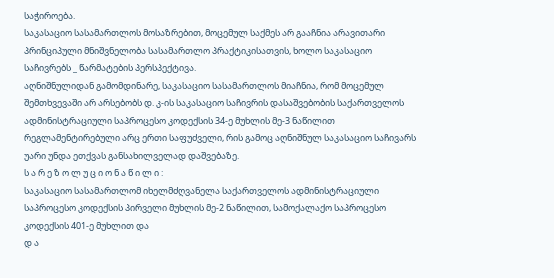საჭიროება.
საკასაციო სასამართლოს მოსაზრებით, მოცემულ საქმეს არ გააჩნია არავითარი პრინციპული მნიშვნელობა სასამართლო პრაქტიკისათვის, ხოლო საკასაციო საჩივრებს _ წარმატების პერსპექტივა.
აღნიშნულიდან გამომდინარე, საკასაციო სასამართლოს მიაჩნია, რომ მოცემულ შემთხვევაში არ არსებობს დ. კ-ის საკასაციო საჩივრის დასაშვებობის საქართველოს ადმინისტრაციული საპროცესო კოდექსის 34-ე მუხლის მე-3 ნაწილით რეგლამენტირებული არც ერთი საფუძველი, რის გამოც აღნიშნულ საკასაციო საჩივარს უარი უნდა ეთქვას განსახილველად დაშვებაზე.
ს ა რ ე ზ ო ლ უ ც ი ო ნ ა წ ი ლ ი :
საკასაციო სასამართლომ იხელმძღვანელა საქართველოს ადმინისტრაციული საპროცესო კოდექსის პირველი მუხლის მე-2 ნაწილით, სამოქალაქო საპროცესო კოდექსის 401-ე მუხლით და
დ ა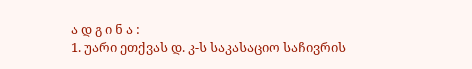ა დ გ ი ნ ა :
1. უარი ეთქვას დ. კ-ს საკასაციო საჩივრის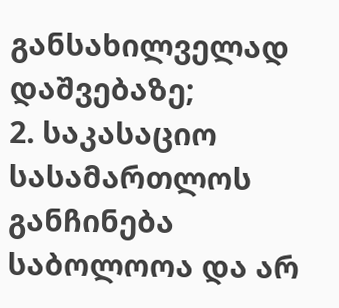განსახილველად დაშვებაზე;
2. საკასაციო სასამართლოს განჩინება საბოლოოა და არ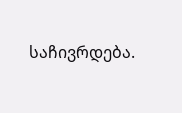საჩივრდება.